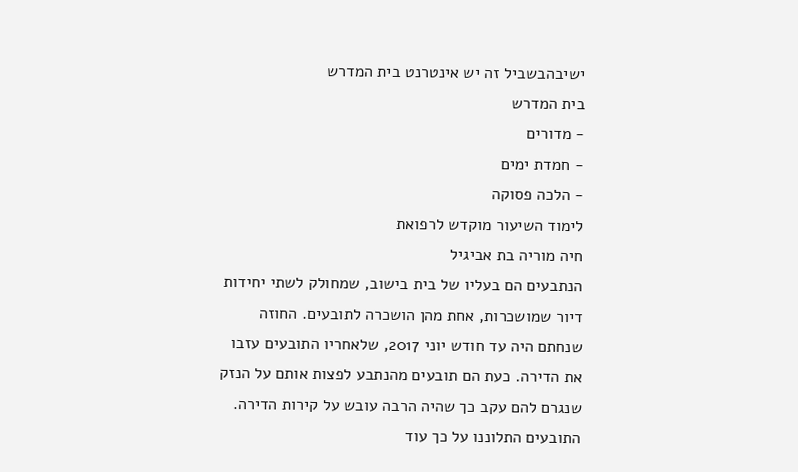ישיבהבשביל זה יש אינטרנט בית המדרש
בית המדרש
- מדורים
- חמדת ימים
- הלכה פסוקה
לימוד השיעור מוקדש לרפואת
חיה מוריה בת אביגיל
הנתבעים הם בעליו של בית בישוב, שמחולק לשתי יחידות דיור שמושכרות, אחת מהן הושכרה לתובעים. החוזה שנחתם היה עד חודש יוני 2017, שלאחריו התובעים עזבו את הדירה. כעת הם תובעים מהנתבע לפצות אותם על הנזק שנגרם להם עקב כך שהיה הרבה עובש על קירות הדירה. התובעים התלוננו על כך עוד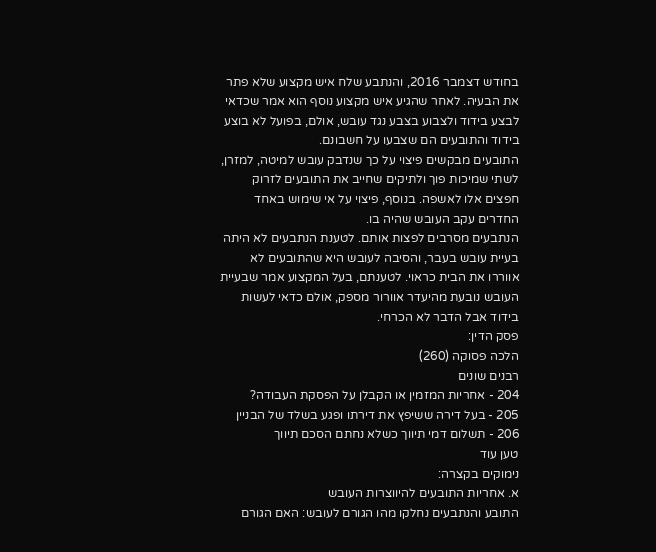בחודש דצמבר 2016, והנתבע שלח איש מקצוע שלא פתר את הבעיה. לאחר שהגיע איש מקצוע נוסף הוא אמר שכדאי לבצע בידוד ולצבוע בצבע נגד עובש, אולם, בפועל לא בוצע בידוד והתובעים הם שצבעו על חשבונם.
התובעים מבקשים פיצוי על כך שנדבק עובש למיטה, למזרן, לשתי שמיכות פוך ולתיקים שחייב את התובעים לזרוק חפצים אלו לאשפה. בנוסף, פיצוי על אי שימוש באחד החדרים עקב העובש שהיה בו.
הנתבעים מסרבים לפצות אותם. לטענת הנתבעים לא היתה בעיית עובש בעבר, והסיבה לעובש היא שהתובעים לא אווררו את הבית כראוי. לטענתם, בעל המקצוע אמר שבעיית העובש נובעת מהיעדר אוורור מספק, אולם כדאי לעשות בידוד אבל הדבר לא הכרחי.
פסק הדין:
הלכה פסוקה (260)
רבנים שונים
204 - אחריות המזמין או הקבלן על הפסקת העבודה?
205 - בעל דירה ששיפץ את דירתו ופגע בשלד של הבניין
206 - תשלום דמי תיווך כשלא נחתם הסכם תיווך
טען עוד
נימוקים בקצרה:
א. אחריות התובעים להיווצרות העובש
התובע והנתבעים נחלקו מהו הגורם לעובש: האם הגורם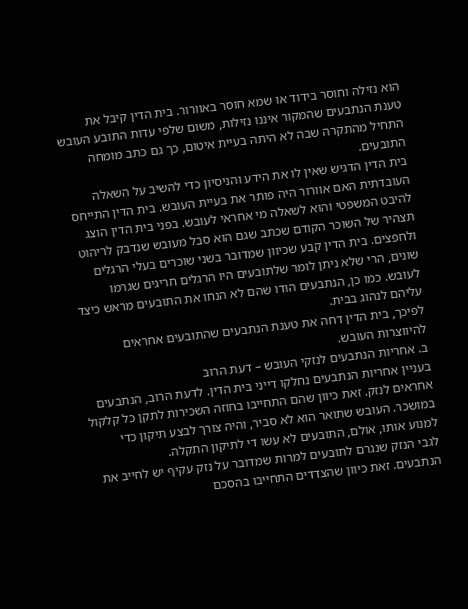הוא נזילה וחוסר בידוד או שמא חוסר באוורור. בית הדין קיבל את טענת הנתבעים שהמקור איננו נזילות, משום שלפי עדות התובע העובש התחיל מהתקרה שבה לא היתה בעיית איטום, כך גם כתב מומחה התובעים.
בית הדין הדגיש שאין לו את הידע והניסיון כדי להשיב על השאלה העובדתית האם אוורור היה פותר את בעיית העובש. בית הדין התייחס להיבט המשפטי והוא לשאלה מי אחראי לעובש. בפני בית הדין הוצג תצהיר של השוכר הקודם שכתב שגם הוא סבל מעובש שנדבק לריהוט ולחפצים. בית הדין קבע שכיוון שמדובר בשני שוכרים בעלי הרגלים שונים, הרי שלא ניתן לומר שלתובעים היו הרגלים חריגים שגרמו לעובש. כמו כן, הנתבעים הודו שהם לא הנחו את התובעים מראש כיצד עליהם לנהוג בבית.
לפיכך, בית הדין דחה את טענת הנתבעים שהתובעים אחראים להיווצרות העובש.
ב. אחריות הנתבעים לנזקי העובש – דעת הרוב
בעניין אחריות הנתבעים נחלקו דייני בית הדין. לדעת הרוב, הנתבעים אחראים לנזק. זאת כיוון שהם התחייבו בחוזה השכירות לתקן כל קלקול במושכר. העובש שתואר הוא לא סביר, והיה צורך לבצע תיקון כדי למנוע אותו, אולם, התובעים לא עשו די לתיקון התקלה.
לגבי הנזק שנגרם לתובעים למרות שמדובר על נזק עקיף יש לחייב את הנתבעים. זאת כיוון שהצדדים התחייבו בהסכם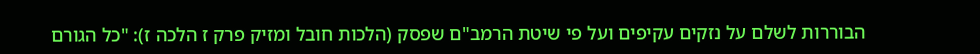הבוררות לשלם על נזקים עקיפים ועל פי שיטת הרמב"ם שפסק (הלכות חובל ומזיק פרק ז הלכה ז): "כל הגורם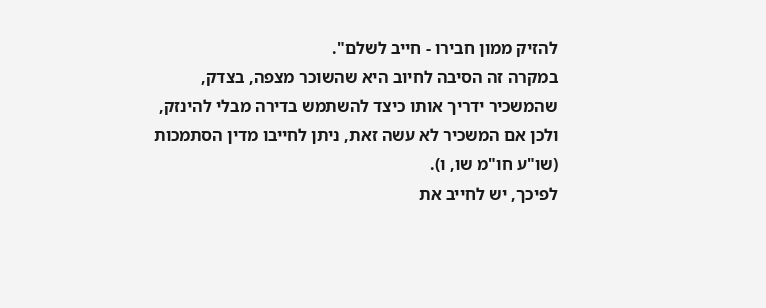להזיק ממון חבירו - חייב לשלם".
במקרה זה הסיבה לחיוב היא שהשוכר מצפה, בצדק, שהמשכיר ידריך אותו כיצד להשתמש בדירה מבלי להינזק, ולכן אם המשכיר לא עשה זאת, ניתן לחייבו מדין הסתמכות (שו"ע חו"מ שו, ו).
לפיכך, יש לחייב את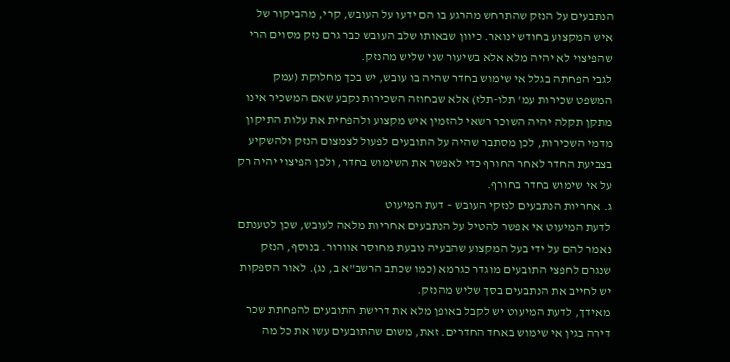הנתבעים על הנזק שהתרחש מהרגע בו הם ידעו על העובש, קרי, מהביקור של איש המקצוע בחודש ינואר. כיוון שבאותו שלב העובש כבר גרם נזק מסוים הרי שהפיצוי לא יהיה מלא אלא בשיעור שני שליש מהנזק.
לגבי הפחתה בגלל אי שימוש בחדר שהיה בו עובש, יש בכך מחלוקת (עמק המשפט שכירות עמ' תלו-תלז) אלא שבחוזה השכירות נקבע שאם המשכיר אינו מתקן תקלה יהיה השוכר רשאי להזמין איש מקצוע ולהפחית את עלות התיקון מדמי השכירות, לכן מסתבר שהיה על התובעים לפעול לצמצום הנזק ולהשקיע בצביעת החדר לאחר החורף כדי לאפשר את השימוש בחדר, ולכן הפיצוי יהיה רק על אי שימוש בחדר בחורף.
ג. אחריות הנתבעים לנזקי העובש – דעת המיעוט
לדעת המיעוט אי אפשר להטיל על הנתבעים אחריות מלאה לעובש, שכן לטענתם נאמר להם על ידי בעל המקצוע שהבעיה נובעת מחוסר אוורור. בנוסף, הנזק שנגרם לחפצי התובעים מוגדר כגרמא (כמו שכתב הרשב"א ב, נג). לאור הספקות יש לחייב את הנתבעים בסך שליש מהנזק.
מאידך, לדעת המיעוט יש לקבל באופן מלא את דרישת התובעים להפחתת שכר דירה בגין אי שימוש באחד החדרים. זאת, משום שהתובעים עשו את כל מה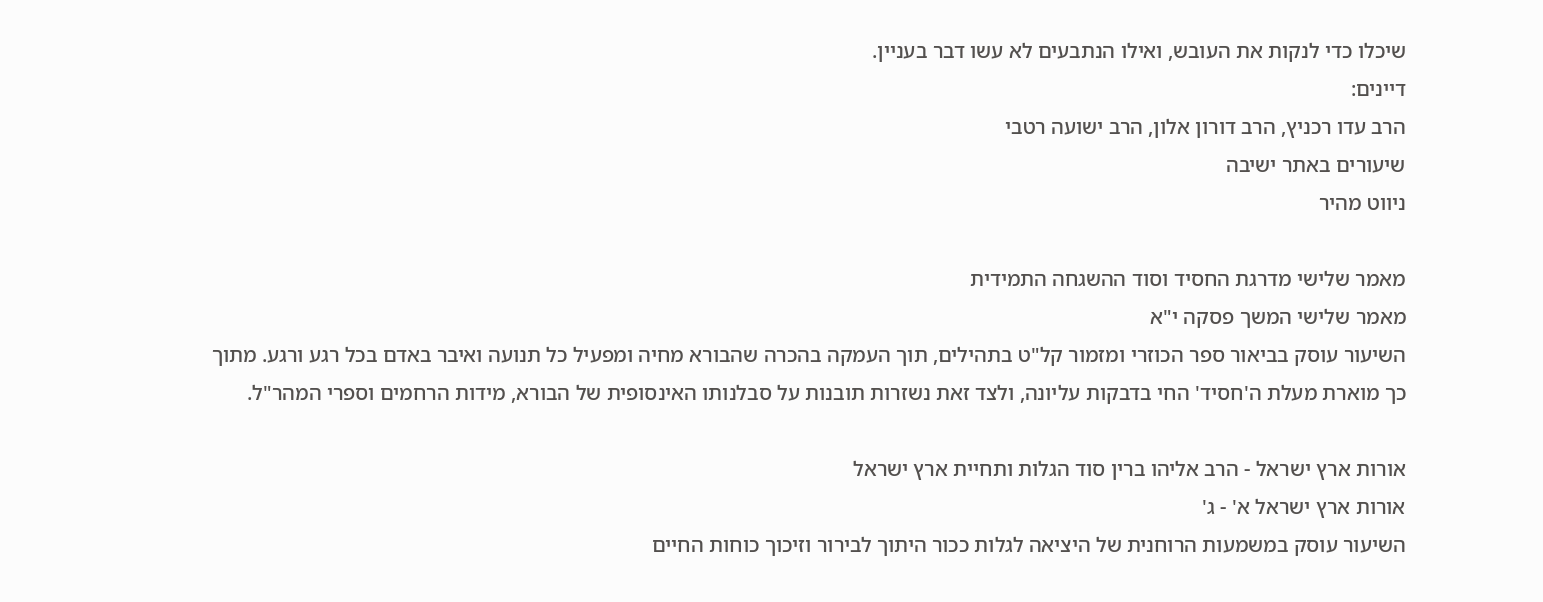שיכלו כדי לנקות את העובש, ואילו הנתבעים לא עשו דבר בעניין.
דיינים:
הרב עדו רכניץ, הרב דורון אלון, הרב ישועה רטבי
שיעורים באתר ישיבה
ניווט מהיר

מאמר שלישי מדרגת החסיד וסוד ההשגחה התמידית
מאמר שלישי המשך פסקה י"א
השיעור עוסק בביאור ספר הכוזרי ומזמור קל"ט בתהילים, תוך העמקה בהכרה שהבורא מחיה ומפעיל כל תנועה ואיבר באדם בכל רגע ורגע. מתוך כך מוארת מעלת ה'חסיד' החי בדבקות עליונה, ולצד זאת נשזרות תובנות על סבלנותו האינסופית של הבורא, מידות הרחמים וספרי המהר"ל.

אורות ארץ ישראל - הרב אליהו ברין סוד הגלות ותחיית ארץ ישראל
אורות ארץ ישראל א' - ג'
השיעור עוסק במשמעות הרוחנית של היציאה לגלות ככור היתוך לבירור וזיכוך כוחות החיים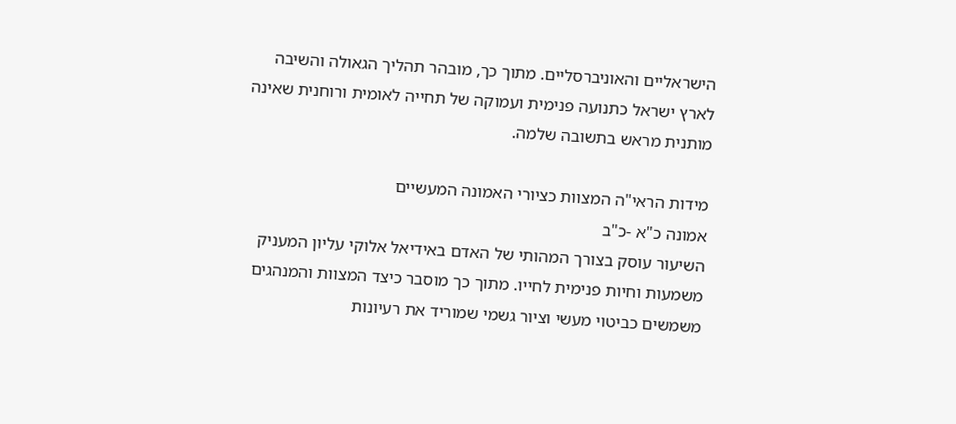הישראליים והאוניברסליים. מתוך כך, מובהר תהליך הגאולה והשיבה לארץ ישראל כתנועה פנימית ועמוקה של תחייה לאומית ורוחנית שאינה מותנית מראש בתשובה שלמה.

מידות הראי"ה המצוות כציורי האמונה המעשיים
אמונה כ"א -כ"ב
השיעור עוסק בצורך המהותי של האדם באידיאל אלוקי עליון המעניק משמעות וחיות פנימית לחייו. מתוך כך מוסבר כיצד המצוות והמנהגים משמשים כביטוי מעשי וציור גשמי שמוריד את רעיונות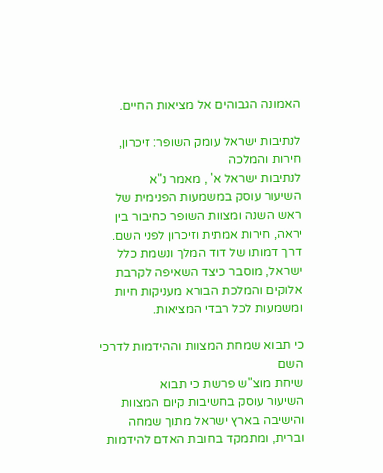האמונה הגבוהים אל מציאות החיים.

לנתיבות ישראל עומק השופר: זיכרון, חירות והמלכה
לנתיבות ישראל א' , מאמר נ"א
השיעור עוסק במשמעות הפנימית של ראש השנה ומצוות השופר כחיבור בין יראה, חירות אמתית וזיכרון לפני השם. דרך דמותו של דוד המלך ונשמת כלל ישראל, מוסבר כיצד השאיפה לקרבת אלוקים והמלכת הבורא מעניקות חיות ומשמעות לכל רבדי המציאות.

כי תבוא שמחת המצוות וההידמות לדרכי השם
שיחת מוצ"ש פרשת כי תבוא
השיעור עוסק בחשיבות קיום המצוות והישיבה בארץ ישראל מתוך שמחה וברית, ומתמקד בחובת האדם להידמות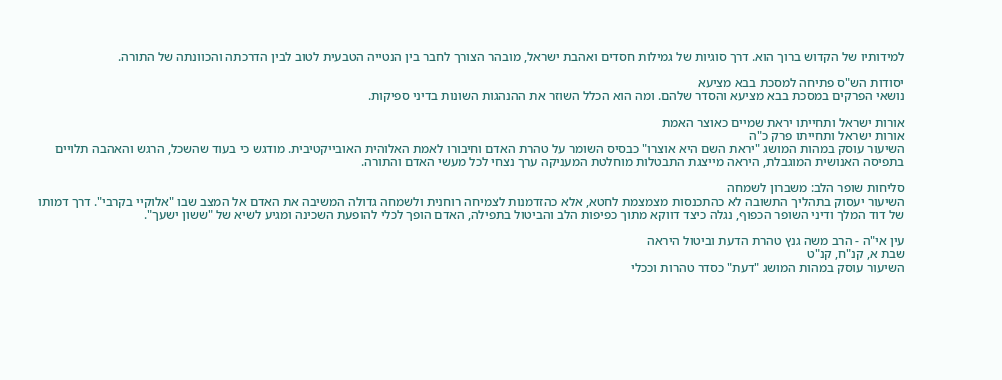למידותיו של הקדוש ברוך הוא. דרך סוגיות של גמילות חסדים ואהבת ישראל, מובהר הצורך לחבר בין הנטייה הטבעית לטוב לבין הדרכתה והכוונתה של התורה.

יסודות הש"ס פתיחה למסכת בבא מציעא
נושאי הפרקים במסכת בבא מציעא והסדר שלהם. ומה הוא הכלל השוזר את ההנהגות השונות בדיני ספיקות.

אורות ישראל ותחייתו יראת שמיים כאוצר האמת
אורות ישראל ותחייתו פרק כ"ה
השיעור עוסק במהות המושג "יראת השם היא אוצרו" כבסיס השומר על טהרת האדם וחיבורו לאמת האלוהית האובייקטיבית. מודגש כי בעוד שהשכל, הרגש והאהבה תלויים בתפיסה האנושית המוגבלת, היראה מייצגת התבטלות מוחלטת המעניקה ערך נצחי לכל מעשי האדם והתורה.

סליחות שופר הלב: משברון לשמחה
השיעור יעסוק בתהליך התשובה לא כהתכנסות מצמצמת לחטא, אלא כהזדמנות לצמיחה רוחנית ולשמחה גדולה המשיבה את האדם אל המצב שבו "אלוקיי בקרבי". דרך דמותו של דוד המלך ודיני השופר הכפוף, נגלה כיצד דווקא מתוך כפיפות הלב והביטול בתפילה, האדם הופך לכלי להופעת השכינה ומגיע לשיא של "ששון ישעך".

עין אי"ה - הרב משה גנץ טהרת הדעת וביטול היראה
שבת א, קנ"ח, קנ"ט
השיעור עוסק במהות המושג "דעת" כסדר טהרות וככלי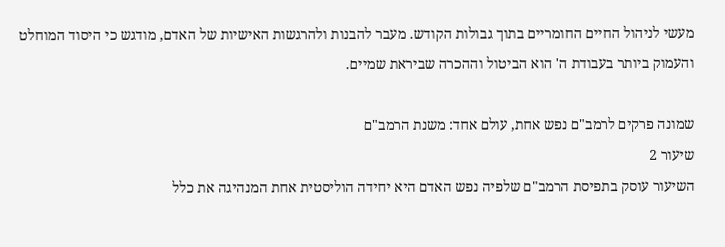מעשי לניהול החיים החומריים בתוך גבולות הקודש. מעבר להבנות ולהרגשות האישיות של האדם, מודגש כי היסוד המוחלט והעמוק ביותר בעבודת ה' הוא הביטול וההכרה שביראת שמיים.

שמונה פרקים לרמב"ם נפש אחת, עולם אחד: משנת הרמב"ם
שיעור 2
השיעור עוסק בתפיסת הרמב"ם שלפיה נפש האדם היא יחידה הוליסטית אחת המנהיגה את כלל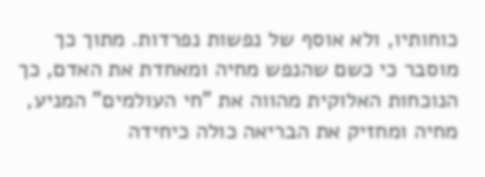כוחותיו, ולא אוסף של נפשות נפרדות. מתוך כך מוסבר כי כשם שהנפש מחיה ומאחדת את האדם, כך הנוכחות האלוקית מהווה את "חי העולמים" המניע, מחיה ומחזיק את הבריאה כולה כיחידה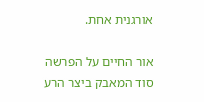אורגנית אחת.

אור החיים על הפרשה סוד המאבק ביצר הרע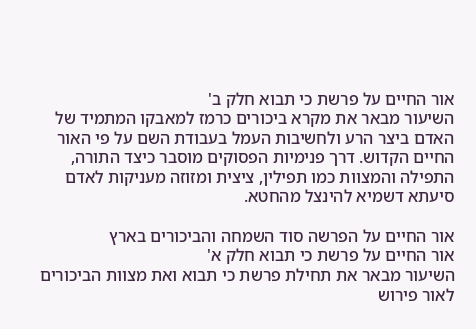אור החיים על פרשת כי תבוא חלק ב'
השיעור מבאר את מקרא ביכורים כרמז למאבקו המתמיד של האדם ביצר הרע ולחשיבות העמל בעבודת השם על פי האור החיים הקדוש. דרך פנימיות הפסוקים מוסבר כיצד התורה, התפילה והמצוות כמו תפילין, ציצית ומזוזה מעניקות לאדם סיעתא דשמיא להינצל מהחטא.

אור החיים על הפרשה סוד השמחה והביכורים בארץ
אור החיים על פרשת כי תבוא חלק א'
השיעור מבאר את תחילת פרשת כי תבוא ואת מצוות הביכורים לאור פירוש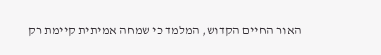האור החיים הקדוש, המלמד כי שמחה אמיתית קיימת רק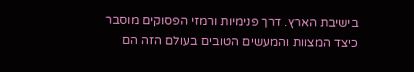בישיבת הארץ. דרך פנימיות ורמזי הפסוקים מוסבר כיצד המצוות והמעשים הטובים בעולם הזה הם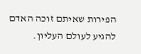הפירות שאיתם זוכה האדם להגיע לעולם העליון.